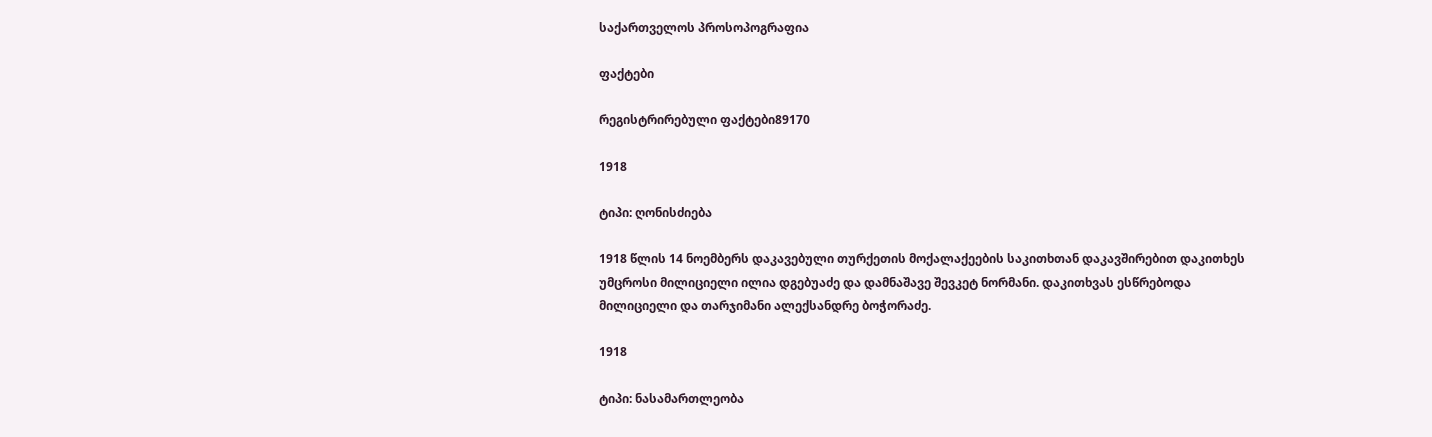საქართველოს პროსოპოგრაფია

ფაქტები

რეგისტრირებული ფაქტები89170

1918

ტიპი: ღონისძიება

1918 წლის 14 ნოემბერს დაკავებული თურქეთის მოქალაქეების საკითხთან დაკავშირებით დაკითხეს უმცროსი მილიციელი ილია დგებუაძე და დამნაშავე შევკეტ ნორმანი. დაკითხვას ესწრებოდა მილიციელი და თარჯიმანი ალექსანდრე ბოჭორაძე.

1918

ტიპი: ნასამართლეობა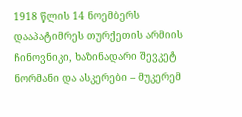1918 წლის 14 ნოემბერს დააპატიმრეს თურქეთის არმიის ჩინოვნიკი, ხაზინადარი შევკეტ ნორმანი და ასკერები – მუკერემ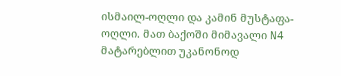ისმაილ-ოღლი და კამინ მუსტაფა-ოღლი. მათ ბაქოში მიმავალი N4 მატარებლით უკანონოდ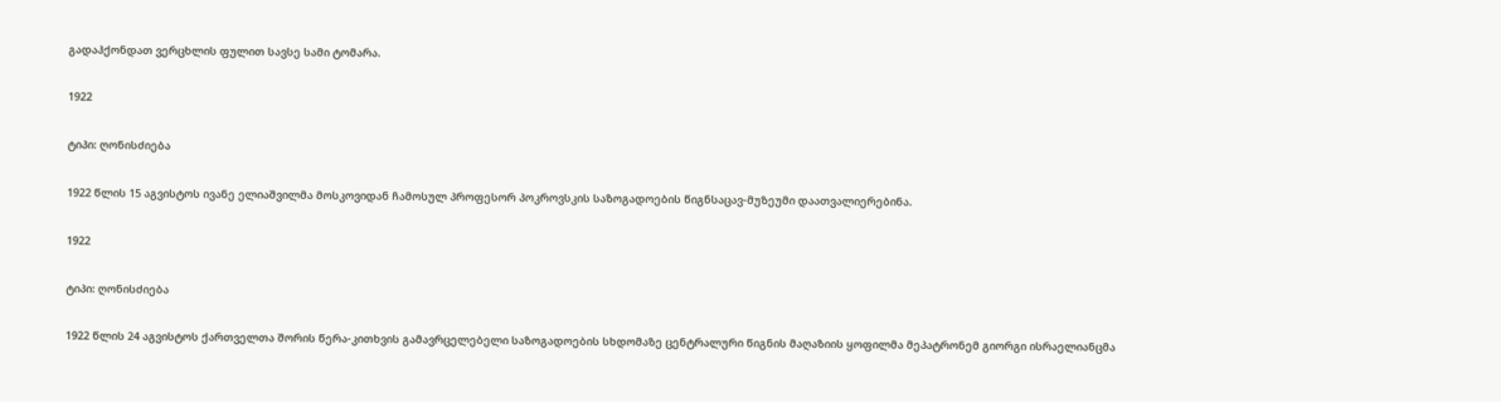გადაჰქონდათ ვერცხლის ფულით სავსე სამი ტომარა.

1922

ტიპი: ღონისძიება

1922 წლის 15 აგვისტოს ივანე ელიაშვილმა მოსკოვიდან ჩამოსულ პროფესორ პოკროვსკის საზოგადოების წიგნსაცავ-მუზეუმი დაათვალიერებინა.

1922

ტიპი: ღონისძიება

1922 წლის 24 აგვისტოს ქართველთა შორის წერა-კითხვის გამავრცელებელი საზოგადოების სხდომაზე ცენტრალური წიგნის მაღაზიის ყოფილმა მეპატრონემ გიორგი ისრაელიანცმა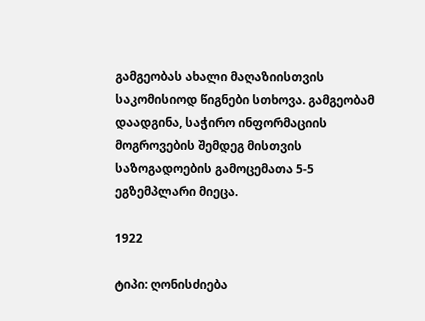გამგეობას ახალი მაღაზიისთვის საკომისიოდ წიგნები სთხოვა. გამგეობამ დაადგინა, საჭირო ინფორმაციის მოგროვების შემდეგ მისთვის საზოგადოების გამოცემათა 5-5 ეგზემპლარი მიეცა.

1922

ტიპი: ღონისძიება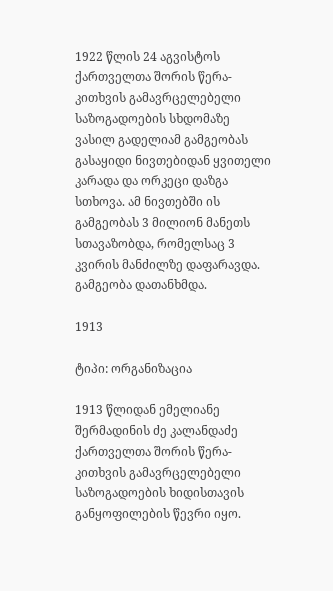1922 წლის 24 აგვისტოს ქართველთა შორის წერა-კითხვის გამავრცელებელი საზოგადოების სხდომაზე ვასილ გადელიამ გამგეობას გასაყიდი ნივთებიდან ყვითელი კარადა და ორკეცი დაზგა სთხოვა. ამ ნივთებში ის გამგეობას 3 მილიონ მანეთს სთავაზობდა, რომელსაც 3 კვირის მანძილზე დაფარავდა. გამგეობა დათანხმდა.

1913

ტიპი: ორგანიზაცია

1913 წლიდან ემელიანე შერმადინის ძე კალანდაძე ქართველთა შორის წერა-კითხვის გამავრცელებელი საზოგადოების ხიდისთავის განყოფილების წევრი იყო.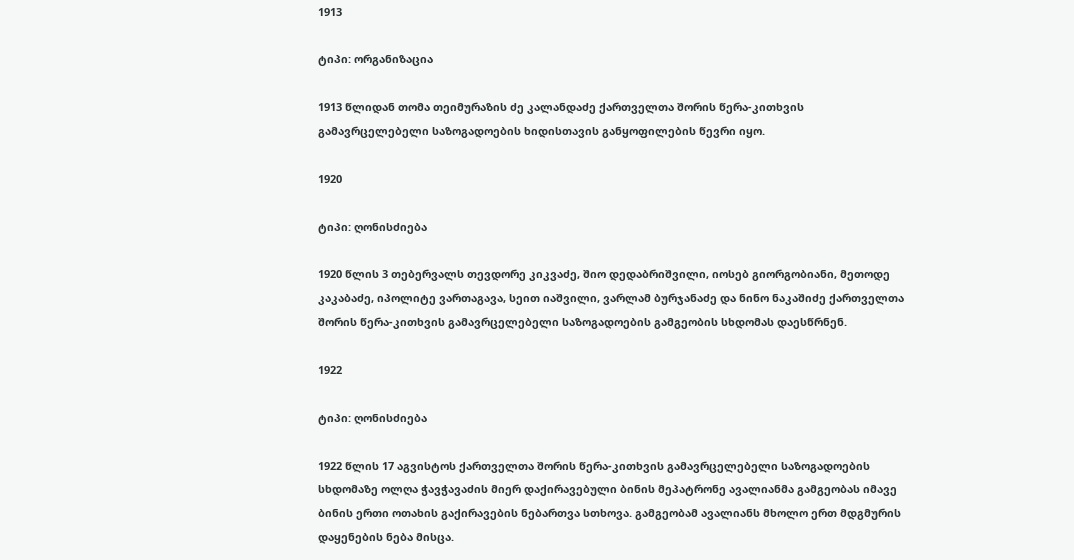1913

ტიპი: ორგანიზაცია

1913 წლიდან თომა თეიმურაზის ძე კალანდაძე ქართველთა შორის წერა-კითხვის გამავრცელებელი საზოგადოების ხიდისთავის განყოფილების წევრი იყო.

1920

ტიპი: ღონისძიება

1920 წლის 3 თებერვალს თევდორე კიკვაძე, შიო დედაბრიშვილი, იოსებ გიორგობიანი, მეთოდე კაკაბაძე, იპოლიტე ვართაგავა, სეით იაშვილი, ვარლამ ბურჯანაძე და ნინო ნაკაშიძე ქართველთა შორის წერა-კითხვის გამავრცელებელი საზოგადოების გამგეობის სხდომას დაესწრნენ.

1922

ტიპი: ღონისძიება

1922 წლის 17 აგვისტოს ქართველთა შორის წერა-კითხვის გამავრცელებელი საზოგადოების სხდომაზე ოლღა ჭავჭავაძის მიერ დაქირავებული ბინის მეპატრონე ავალიანმა გამგეობას იმავე ბინის ერთი ოთახის გაქირავების ნებართვა სთხოვა. გამგეობამ ავალიანს მხოლო ერთ მდგმურის დაყენების ნება მისცა.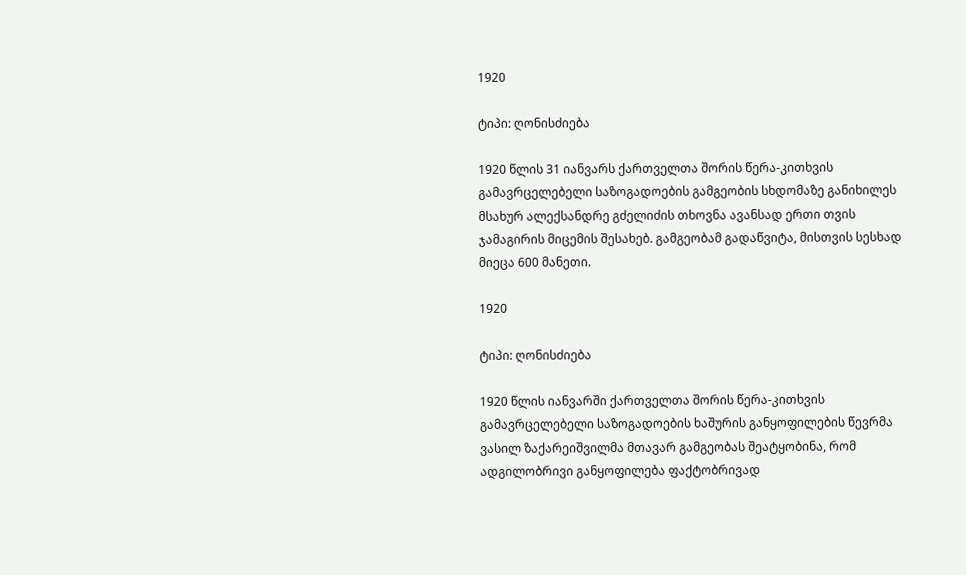1920

ტიპი: ღონისძიება

1920 წლის 31 იანვარს ქართველთა შორის წერა-კითხვის გამავრცელებელი საზოგადოების გამგეობის სხდომაზე განიხილეს მსახურ ალექსანდრე გძელიძის თხოვნა ავანსად ერთი თვის ჯამაგირის მიცემის შესახებ. გამგეობამ გადაწვიტა, მისთვის სესხად მიეცა 600 მანეთი.

1920

ტიპი: ღონისძიება

1920 წლის იანვარში ქართველთა შორის წერა-კითხვის გამავრცელებელი საზოგადოების ხაშურის განყოფილების წევრმა ვასილ ზაქარეიშვილმა მთავარ გამგეობას შეატყობინა, რომ ადგილობრივი განყოფილება ფაქტობრივად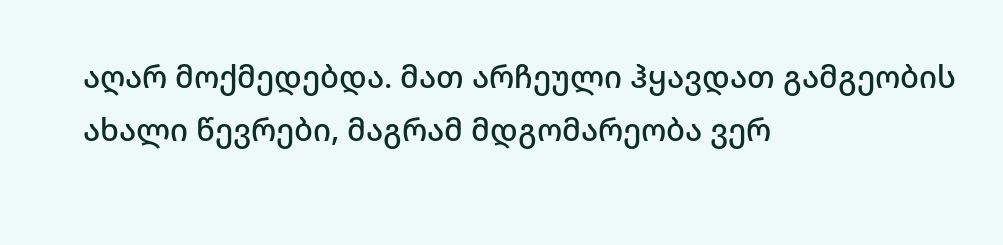აღარ მოქმედებდა. მათ არჩეული ჰყავდათ გამგეობის ახალი წევრები, მაგრამ მდგომარეობა ვერ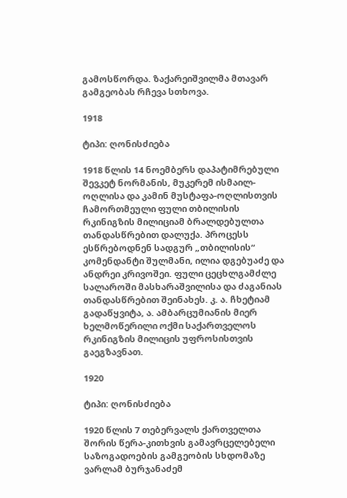გამოსწორდა. ზაქარეიშვილმა მთავარ გამგეობას რჩევა სთხოვა.

1918

ტიპი: ღონისძიება

1918 წლის 14 ნოემბერს დაპატიმრებული შევკეტ ნორმანის, მუკერემ ისმაილ-ოღლისა და კამინ მუსტაფა-ოღლისთვის ჩამორთმეული ფული თბილისის რკინიგზის მილიციამ ბრალდებულთა თანდასწრებით დალუქა. პროცესს ესწრებოდნენ სადგურ „თბილისის“ კომენდანტი შულმანი, ილია დგებუაძე და ანდრეი კრივოშეი. ფული ცეცხლგამძლე სალაროში მასხარაშვილისა და ძაგანიას თანდასწრებით შეინახეს. კ. ა. ჩხეტიამ გადაწყვიტა, ა. ამბარცუმიანის მიერ ხელმოწერილი ოქმი საქართველოს რკინიგზის მილიცის უფროსისთვის გაეგზავნათ.

1920

ტიპი: ღონისძიება

1920 წლის 7 თებერვალს ქართველთა შორის წერა-კითხვის გამავრცელებელი საზოგადოების გამგეობის სხდომაზე ვარლამ ბურჯანაძემ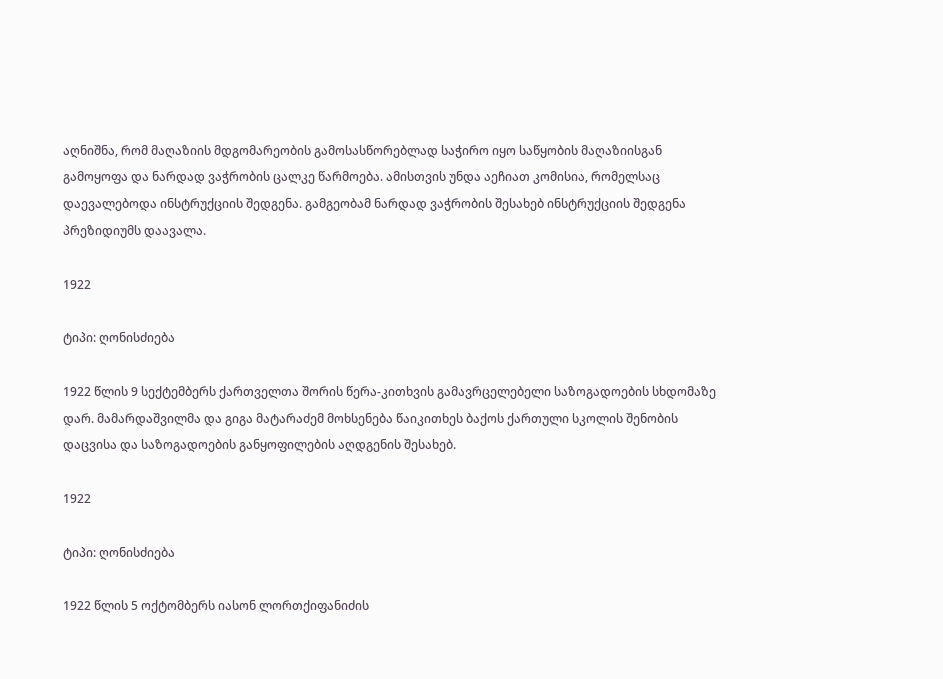აღნიშნა, რომ მაღაზიის მდგომარეობის გამოსასწორებლად საჭირო იყო საწყობის მაღაზიისგან გამოყოფა და ნარდად ვაჭრობის ცალკე წარმოება. ამისთვის უნდა აეჩიათ კომისია, რომელსაც დაევალებოდა ინსტრუქციის შედგენა. გამგეობამ ნარდად ვაჭრობის შესახებ ინსტრუქციის შედგენა პრეზიდიუმს დაავალა.

1922

ტიპი: ღონისძიება

1922 წლის 9 სექტემბერს ქართველთა შორის წერა-კითხვის გამავრცელებელი საზოგადოების სხდომაზე დარ. მამარდაშვილმა და გიგა მატარაძემ მოხსენება წაიკითხეს ბაქოს ქართული სკოლის შენობის დაცვისა და საზოგადოების განყოფილების აღდგენის შესახებ.

1922

ტიპი: ღონისძიება

1922 წლის 5 ოქტომბერს იასონ ლორთქიფანიძის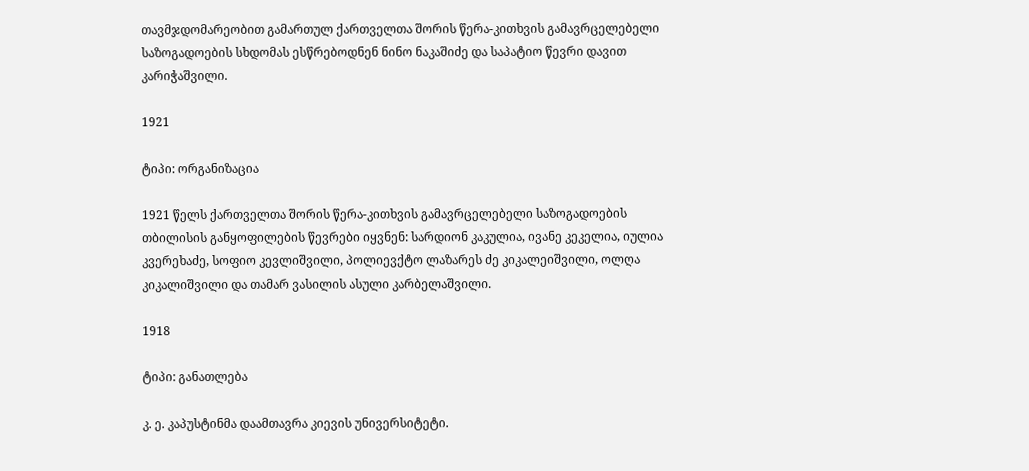თავმჯდომარეობით გამართულ ქართველთა შორის წერა-კითხვის გამავრცელებელი საზოგადოების სხდომას ესწრებოდნენ ნინო ნაკაშიძე და საპატიო წევრი დავით კარიჭაშვილი.

1921

ტიპი: ორგანიზაცია

1921 წელს ქართველთა შორის წერა-კითხვის გამავრცელებელი საზოგადოების თბილისის განყოფილების წევრები იყვნენ: სარდიონ კაკულია, ივანე კეკელია, იულია კვერეხაძე, სოფიო კევლიშვილი, პოლიევქტო ლაზარეს ძე კიკალეიშვილი, ოლღა კიკალიშვილი და თამარ ვასილის ასული კარბელაშვილი.

1918

ტიპი: განათლება

კ. ე. კაპუსტინმა დაამთავრა კიევის უნივერსიტეტი.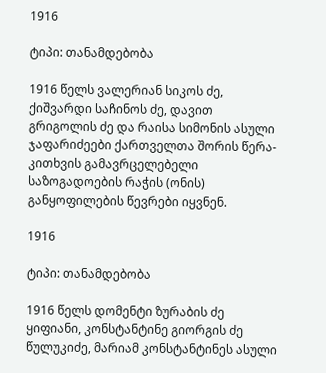1916

ტიპი: თანამდებობა

1916 წელს ვალერიან სიკოს ძე, ქიშვარდი საჩინოს ძე, დავით გრიგოლის ძე და რაისა სიმონის ასული ჯაფარიძეები ქართველთა შორის წერა-კითხვის გამავრცელებელი საზოგადოების რაჭის (ონის) განყოფილების წევრები იყვნენ.

1916

ტიპი: თანამდებობა

1916 წელს დომენტი ზურაბის ძე ყიფიანი, კონსტანტინე გიორგის ძე წულუკიძე, მარიამ კონსტანტინეს ასული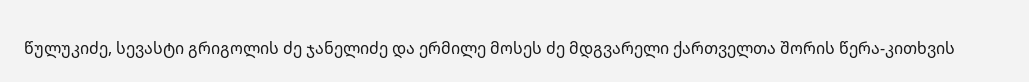წულუკიძე, სევასტი გრიგოლის ძე ჯანელიძე და ერმილე მოსეს ძე მდგვარელი ქართველთა შორის წერა-კითხვის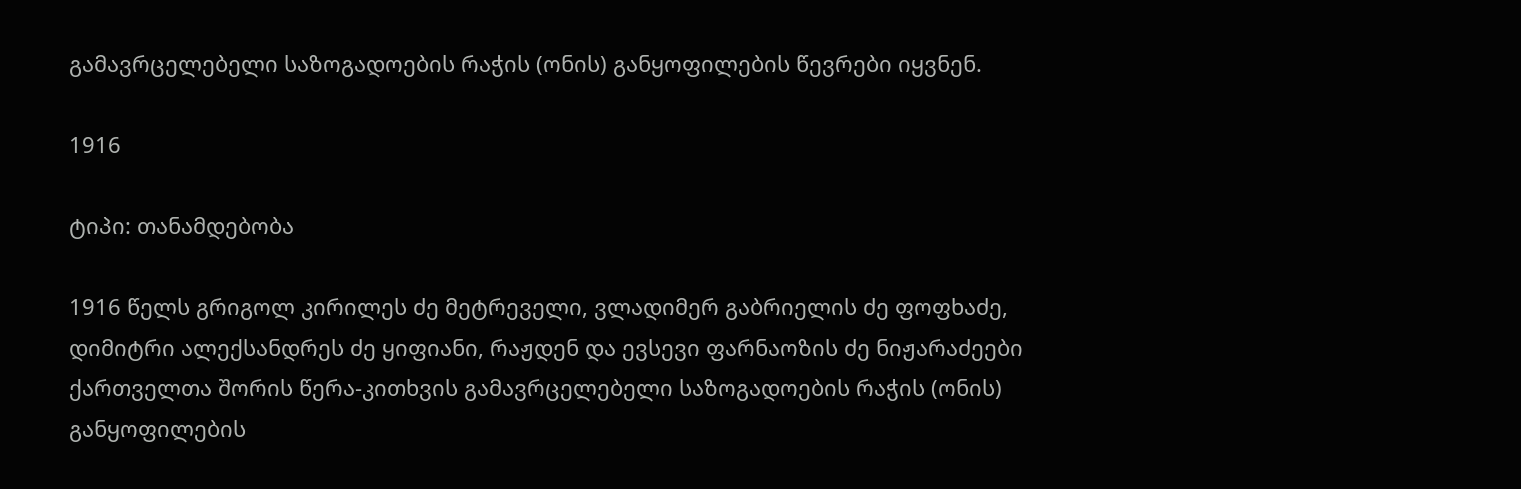გამავრცელებელი საზოგადოების რაჭის (ონის) განყოფილების წევრები იყვნენ.

1916

ტიპი: თანამდებობა

1916 წელს გრიგოლ კირილეს ძე მეტრეველი, ვლადიმერ გაბრიელის ძე ფოფხაძე, დიმიტრი ალექსანდრეს ძე ყიფიანი, რაჟდენ და ევსევი ფარნაოზის ძე ნიჟარაძეები ქართველთა შორის წერა-კითხვის გამავრცელებელი საზოგადოების რაჭის (ონის) განყოფილების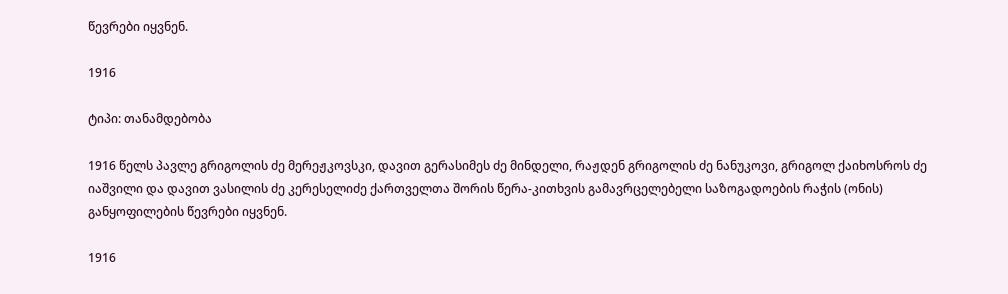წევრები იყვნენ.

1916

ტიპი: თანამდებობა

1916 წელს პავლე გრიგოლის ძე მერეჟკოვსკი, დავით გერასიმეს ძე მინდელი, რაჟდენ გრიგოლის ძე ნანუკოვი, გრიგოლ ქაიხოსროს ძე იაშვილი და დავით ვასილის ძე კერესელიძე ქართველთა შორის წერა-კითხვის გამავრცელებელი საზოგადოების რაჭის (ონის) განყოფილების წევრები იყვნენ.

1916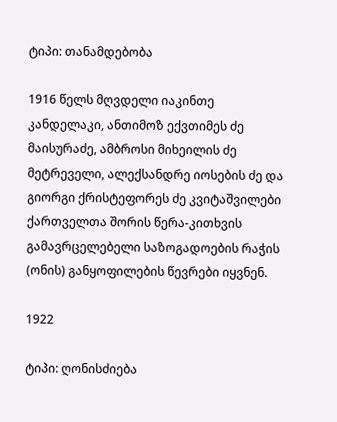ტიპი: თანამდებობა

1916 წელს მღვდელი იაკინთე კანდელაკი, ანთიმოზ ექვთიმეს ძე მაისურაძე, ამბროსი მიხეილის ძე მეტრეველი, ალექსანდრე იოსების ძე და გიორგი ქრისტეფორეს ძე კვიტაშვილები ქართველთა შორის წერა-კითხვის გამავრცელებელი საზოგადოების რაჭის (ონის) განყოფილების წევრები იყვნენ.

1922

ტიპი: ღონისძიება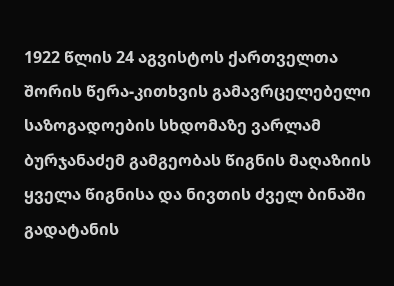1922 წლის 24 აგვისტოს ქართველთა შორის წერა-კითხვის გამავრცელებელი საზოგადოების სხდომაზე ვარლამ ბურჯანაძემ გამგეობას წიგნის მაღაზიის ყველა წიგნისა და ნივთის ძველ ბინაში გადატანის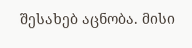შესახებ აცნობა. მისი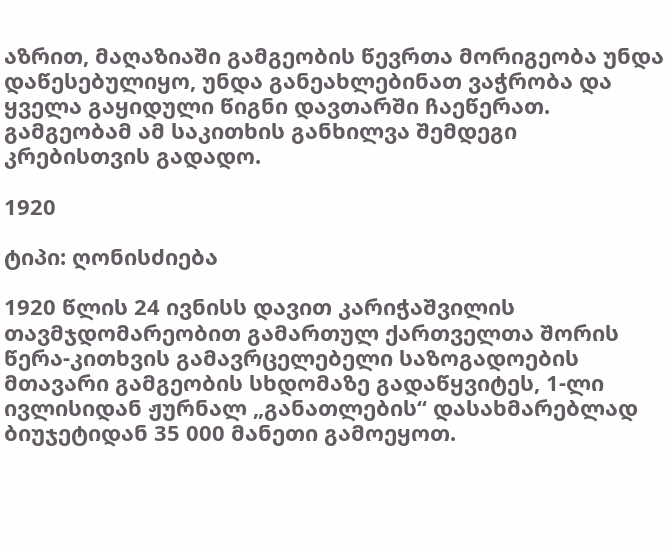აზრით, მაღაზიაში გამგეობის წევრთა მორიგეობა უნდა დაწესებულიყო, უნდა განეახლებინათ ვაჭრობა და ყველა გაყიდული წიგნი დავთარში ჩაეწერათ. გამგეობამ ამ საკითხის განხილვა შემდეგი კრებისთვის გადადო.

1920

ტიპი: ღონისძიება

1920 წლის 24 ივნისს დავით კარიჭაშვილის თავმჯდომარეობით გამართულ ქართველთა შორის წერა-კითხვის გამავრცელებელი საზოგადოების მთავარი გამგეობის სხდომაზე გადაწყვიტეს, 1-ლი ივლისიდან ჟურნალ „განათლების“ დასახმარებლად ბიუჯეტიდან 35 000 მანეთი გამოეყოთ.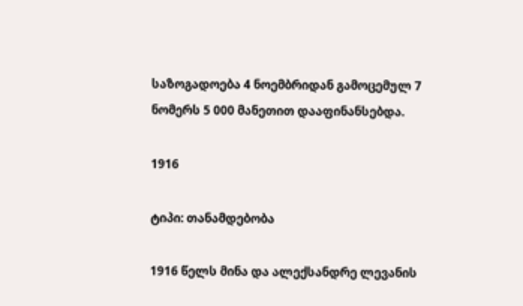საზოგადოება 4 ნოემბრიდან გამოცემულ 7 ნომერს 5 000 მანეთით დააფინანსებდა.

1916

ტიპი: თანამდებობა

1916 წელს მინა და ალექსანდრე ლევანის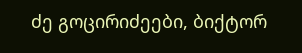ძე გოცირიძეები, ბიქტორ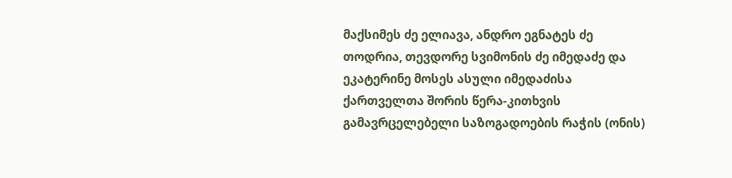მაქსიმეს ძე ელიავა, ანდრო ეგნატეს ძე თოდრია, თევდორე სვიმონის ძე იმედაძე და ეკატერინე მოსეს ასული იმედაძისა ქართველთა შორის წერა-კითხვის გამავრცელებელი საზოგადოების რაჭის (ონის)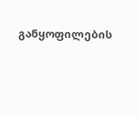განყოფილების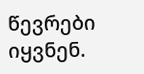წევრები იყვნენ.